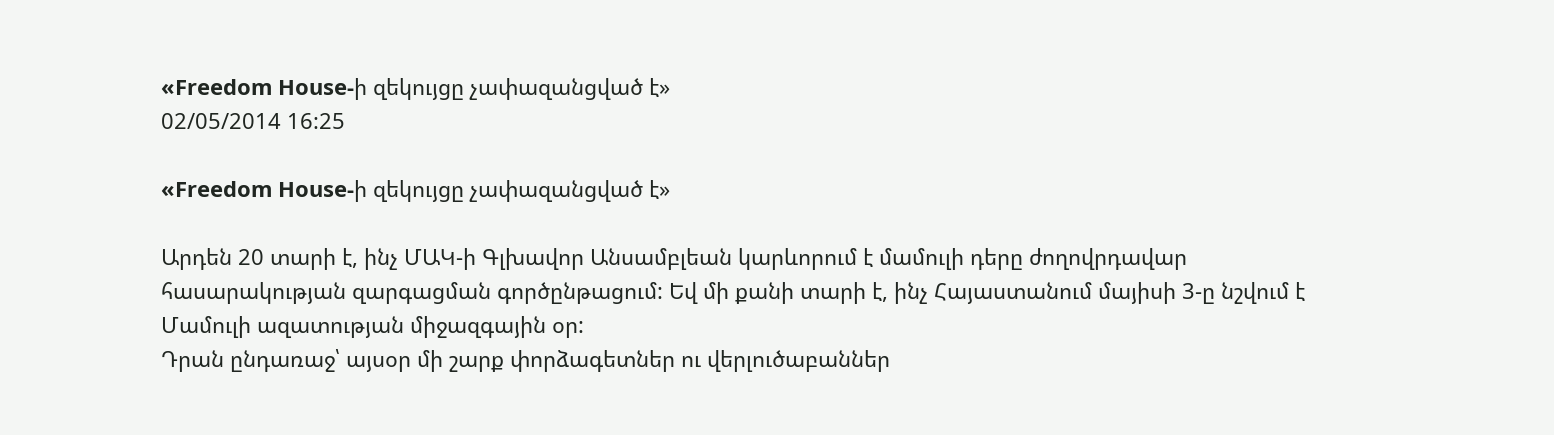«Freedom House-ի զեկույցը չափազանցված է»
02/05/2014 16:25

«Freedom House-ի զեկույցը չափազանցված է»

Արդեն 20 տարի է, ինչ ՄԱԿ-ի Գլխավոր Անսամբլեան կարևորում է մամուլի դերը ժողովրդավար հասարակության զարգացման գործընթացում: Եվ մի քանի տարի է, ինչ Հայաստանում մայիսի 3-ը նշվում է Մամուլի ազատության միջազգային օր:
Դրան ընդառաջ՝ այսօր մի շարք փորձագետներ ու վերլուծաբաններ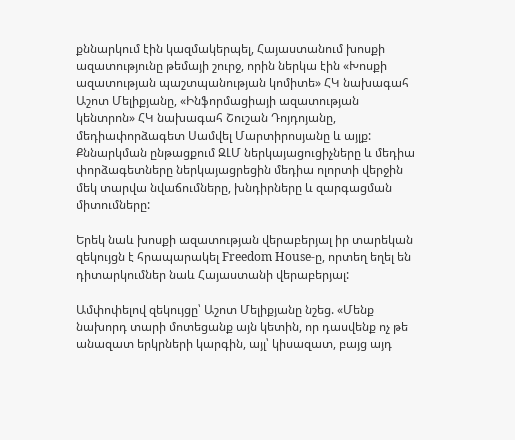քննարկում էին կազմակերպել, Հայաստանում խոսքի ազատությունը թեմայի շուրջ, որին ներկա էին «Խոսքի ազատության պաշտպանության կոմիտե» ՀԿ նախագահ Աշոտ Մելիքյանը, «Ինֆորմացիայի ազատության կենտրոն» ՀԿ նախագահ Շուշան Դոյդոյանը, մեդիափորձագետ Սամվել Մարտիրոսյանը և այլք: Քննարկման ընթացքում ԶԼՄ ներկայացուցիչները և մեդիա փորձագետները ներկայացրեցին մեդիա ոլորտի վերջին մեկ տարվա նվաճումները, խնդիրները և զարգացման միտումները:

Երեկ նաև խոսքի ազատության վերաբերյալ իր տարեկան զեկույցն է հրապարակել Freedom House-ը, որտեղ եղել են դիտարկումներ նաև Հայաստանի վերաբերյալ:

Ամփոփելով զեկույցը՝ Աշոտ Մելիքյանը նշեց. «Մենք նախորդ տարի մոտեցանք այն կետին, որ դասվենք ոչ թե անազատ երկրների կարգին, այլ՝ կիսազատ, բայց այդ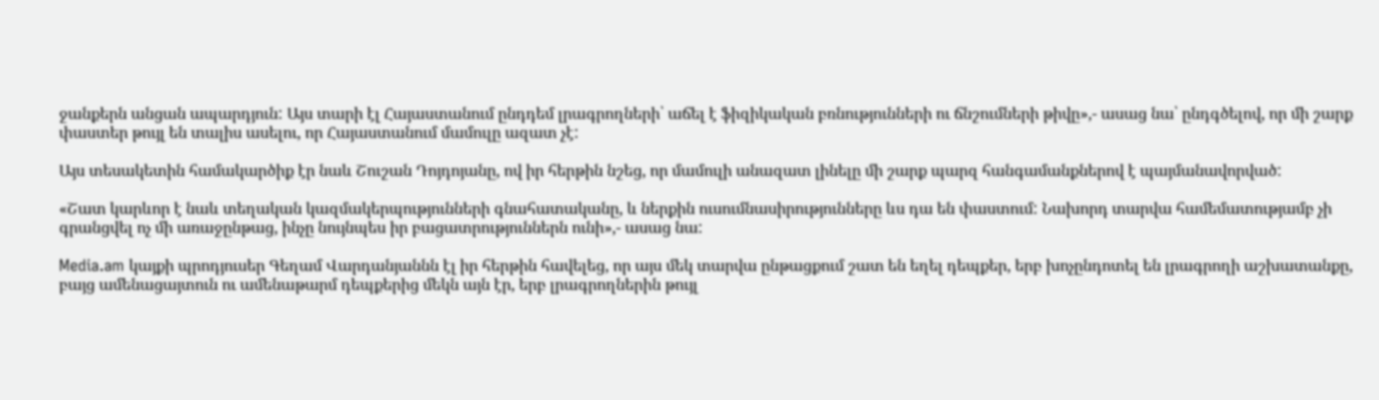ջանքերն անցան ապարդյուն: Այս տարի էլ Հայաստանում ընդդեմ լրագրողների՝ աճել է ֆիզիկական բռնությունների ու ճնշումների թիվը»,- ասաց նա՝ ընդգծելով, որ մի շարք փաստեր թույլ են տալիս ասելու, որ Հայաստանում մամուլը ազատ չէ:

Այս տեսակետին համակարծիք էր նաև Շուշան Դոյդոյանը, ով իր հերթին նշեց, որ մամուլի անազատ լինելը մի շարք պարզ հանգամանքներով է պայմանավորված:

«Շատ կարևոր է նաև տեղական կազմակերպությունների գնահատականը, և ներքին ուսումնասիրությունները ևս դա են փաստում: Նախորդ տարվա համեմատությամբ չի գրանցվել ոչ մի առաջընթաց, ինչը նույնպես իր բացատրություններն ունի»,- ասաց նա:

Media.am կայքի պրոդյուսեր Գեղամ Վարդանյաննն էլ իր հերթին հավելեց, որ այս մեկ տարվա ընթացքում շատ են եղել դեպքեր, երբ խոչընդոտել են լրագրողի աշխատանքը, բայց ամենացայտուն ու ամենաթարմ դեպքերից մեկն այն էր, երբ լրագրողներին թույլ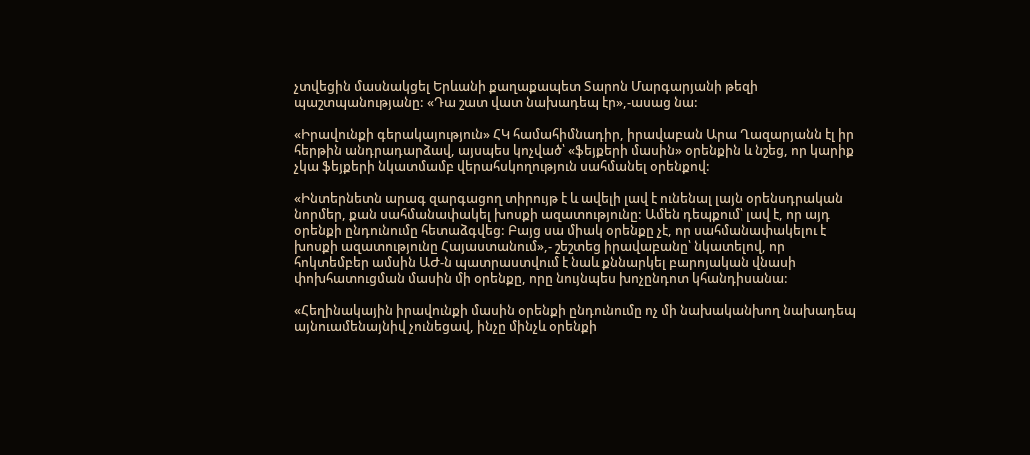չտվեցին մասնակցել Երևանի քաղաքապետ Տարոն Մարգարյանի թեզի պաշտպանությանը: «Դա շատ վատ նախադեպ էր»,-ասաց նա:

«Իրավունքի գերակայություն» ՀԿ համահիմնադիր, իրավաբան Արա Ղազարյանն էլ իր հերթին անդրադարձավ, այսպես կոչված՝ «ֆեյքերի մասին» օրենքին և նշեց, որ կարիք չկա ֆեյքերի նկատմամբ վերահսկողություն սահմանել օրենքով:

«Ինտերնետն արագ զարգացող տիրույթ է և ավելի լավ է ունենալ լայն օրենսդրական նորմեր, քան սահմանափակել խոսքի ազատությունը: Ամեն դեպքում՝ լավ է, որ այդ օրենքի ընդունումը հետաձգվեց: Բայց սա միակ օրենքը չէ, որ սահմանափակելու է խոսքի ազատությունը Հայաստանում»,- շեշտեց իրավաբանը՝ նկատելով, որ հոկտեմբեր ամսին ԱԺ-ն պատրաստվում է նաև քննարկել բարոյական վնասի փոխհատուցման մասին մի օրենքը, որը նույնպես խոչընդոտ կհանդիսանա:

«Հեղինակային իրավունքի մասին օրենքի ընդունումը ոչ մի նախականխող նախադեպ այնուամենայնիվ չունեցավ, ինչը մինչև օրենքի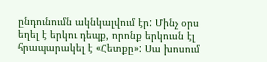ընդունումն ակնկալվում էր: Մինչ օրս եղել է երկու դեպք, որոնք երկուսն էլ հրապարակել է «Հետքը»: Սա խոսում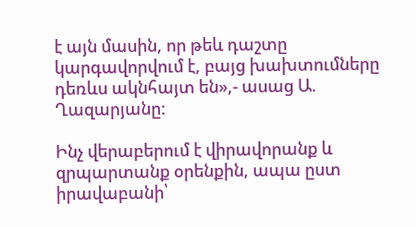է այն մասին, որ թեև դաշտը կարգավորվում է, բայց խախտումները դեռևս ակնհայտ են»,- ասաց Ա. Ղազարյանը:

Ինչ վերաբերում է վիրավորանք և զրպարտանք օրենքին, ապա ըստ իրավաբանի՝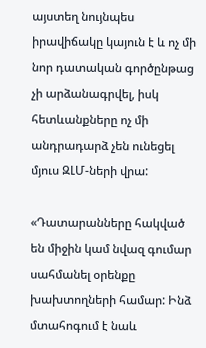այստեղ նույնպես իրավիճակը կայուն է և ոչ մի նոր դատական գործընթաց չի արձանագրվել, իսկ հետևանքները ոչ մի անդրադարձ չեն ունեցել մյուս ԶԼՄ-ների վրա:

«Դատարանները հակված են միջին կամ նվազ գումար սահմանել օրենքը խախտողների համար: Ինձ մտահոգում է նաև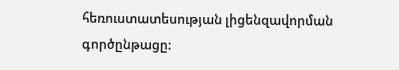հեռուստատեսության լիցենզավորման գործընթացը: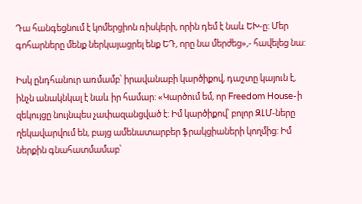Դա հանգեցնում է կոմերցիոն ռիսկերի, որին դեմ է նաև ԵԽ-ը: Մեր գոհարները մենք ներկայացրել ենք ԵԴ, որը նա մերժեց»,- հավելեց նա:

Իսկ ընդհանուր առմամբ՝ իրավանաբի կարծիքով, դաշտը կայուն է, ինչն անակնկալ է նաև իր համար: «Կարծում եմ, որ Freedom House-ի զեկույցը նույնպես չափազանցված է: Իմ կարծիքով՝ բոլոր ԶԼՄ-ները ղեկավարվում են, բայց ամենատարբեր ֆրակցիաների կողմից: Իմ ներքին գնահատմամաբ՝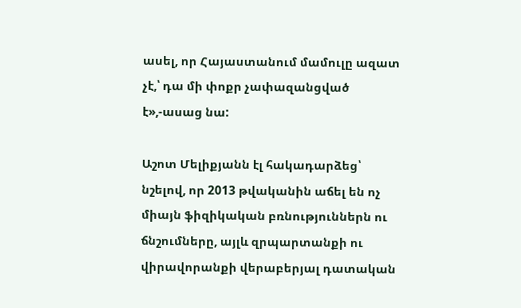ասել, որ Հայաստանում մամուլը ազատ չէ,՝ դա մի փոքր չափազանցված է»,-ասաց նա:

Աշոտ Մելիքյանն էլ հակադարձեց՝ նշելով, որ 2013 թվականին աճել են ոչ միայն ֆիզիկական բռնություններն ու ճնշումները, այլև զրպարտանքի ու վիրավորանքի վերաբերյալ դատական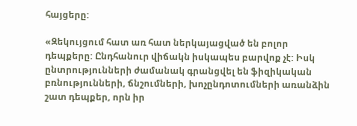հայցերը:

«Զեկույցում հատ առ հատ ներկայացված են բոլոր դեպքերը: Ընդհանուր վիճակն իսկապես բարվոք չէ: Իսկ ընտրությունների ժամանակ գրանցվել են ֆիզիկական բռնությունների, ճնշումների, խոչընդոտումների առանձին շատ դեպքեր, որն իր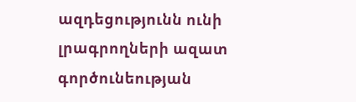ազդեցությունն ունի լրագրողների ազատ գործունեության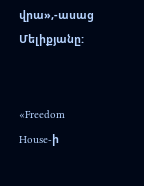վրա»,-ասաց Մելիքյանը:


«Freedom House-ի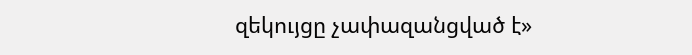զեկույցը չափազանցված է»